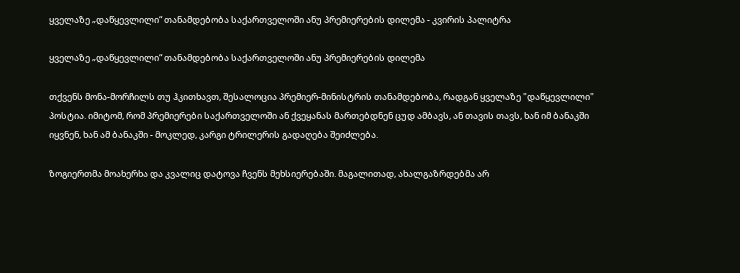ყველაზე „დაწყევლილი“ თანამდებობა საქართველოში ანუ პრემიერების დილემა - კვირის პალიტრა

ყველაზე „დაწყევლილი“ თანამდებობა საქართველოში ანუ პრემიერების დილემა

თქვენს მონა-მორჩილს თუ ჰკითხავთ, შესალოცია პრემიერ-მინისტრის თანამდებობა, რადგან ყველაზე "დაწყევლილი" პოსტია. იმიტომ, რომ პრემიერები საქართველოში ან ქვეყანას მართებდნენ ცუდ ამბავს, ან თავის თავს, ხან იმ ბანაკში იყვნენ, ხან ამ ბანაკში - მოკლედ, კარგი ტრილერის გადაღება შეიძლება.

ზოგიერთმა მოახერხა და კვალიც დატოვა ჩვენს მეხსიერებაში. მაგალითად, ახალგაზრდებმა არ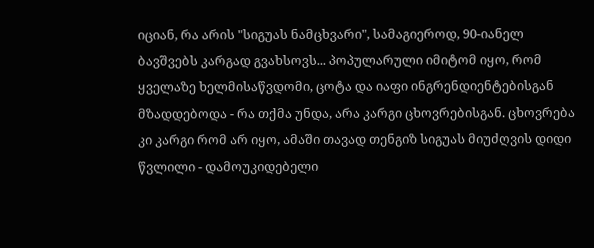იციან, რა არის "სიგუას ნამცხვარი", სამაგიეროდ, 90-იანელ ბავშვებს კარგად გვახსოვს... პოპულარული იმიტომ იყო, რომ ყველაზე ხელმისაწვდომი, ცოტა და იაფი ინგრენდიენტებისგან მზადდებოდა - რა თქმა უნდა, არა კარგი ცხოვრებისგან. ცხოვრება კი კარგი რომ არ იყო, ამაში თავად თენგიზ სიგუას მიუძღვის დიდი წვლილი - დამოუკიდებელი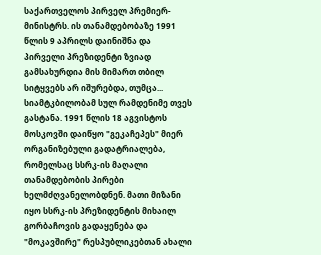საქართველოს პირველ პრემიერ-მინისტრს. ის თანამდებობაზე 1991 წლის 9 აპრილს დაინიშნა და პირველი პრეზიდენტი ზვიად გამსახურდია მის მიმართ თბილ სიტყვებს არ იშურებდა, თუმცა... სიამტკბილობამ სულ რამდენიმე თვეს გასტანა. 1991 წლის 18 აგვისტოს მოსკოვში დაიწყო "გეკაჩეპეს" მიერ ორგანიზებული გადატრიალება, რომელსაც სსრკ-ის მაღალი თანამდებობის პირები ხელმძღვანელობდნენ. მათი მიზანი იყო სსრკ-ის პრეზიდენტის მიხაილ გორბაჩოვის გადაყენება და "მოკავშირე" რესპუბლიკებთან ახალი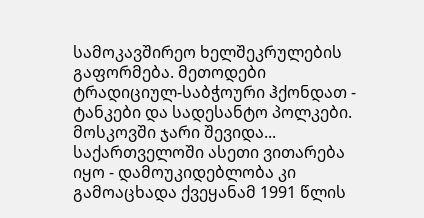სამოკავშირეო ხელშეკრულების გაფორმება. მეთოდები ტრადიციულ-საბჭოური ჰქონდათ - ტანკები და სადესანტო პოლკები. მოსკოვში ჯარი შევიდა... საქართველოში ასეთი ვითარება იყო - დამოუკიდებლობა კი გამოაცხადა ქვეყანამ 1991 წლის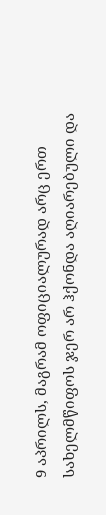9 აპრილს, მაგრამ ოფიციალურად არც ერთ სახელმწიფოს ჯერ არ ჰქონდა აღიარებული და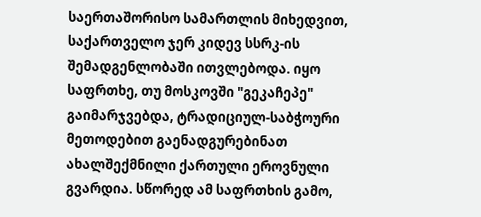საერთაშორისო სამართლის მიხედვით, საქართველო ჯერ კიდევ სსრკ-ის შემადგენლობაში ითვლებოდა. იყო საფრთხე, თუ მოსკოვში "გეკაჩეპე" გაიმარჯვებდა, ტრადიციულ-საბჭოური მეთოდებით გაენადგურებინათ ახალშექმნილი ქართული ეროვნული გვარდია. სწორედ ამ საფრთხის გამო,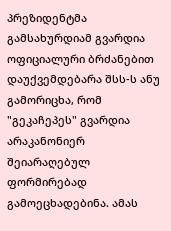პრეზიდენტმა გამსახურდიამ გვარდია ოფიციალური ბრძანებით დაუქვემდებარა შსს-ს ანუ გამორიცხა, რომ "გეკაჩეპეს" გვარდია არაკანონიერ შეიარაღებულ ფორმირებად გამოეცხადებინა. ამას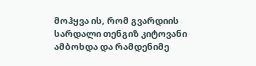მოჰყვა ის, რომ გვარდიის სარდალი თენგიზ კიტოვანი ამბოხდა და რამდენიმე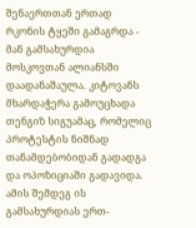შენაერთთან ერთად რკონის ტყეში გამაგრდა - მან გამსახურდია მოსკოვთან ალიანსში დაადანაშაულა. კიტოვანს მხარდაჭერა გამოუცხადა თენგიზ სიგუამაც, რომელიც პროტესტის ნიშნად თანამდებობიდან გადადგა და ოპოზიციაში გადავიდა. ამის შემდეგ ის გამსახურდიას ერთ-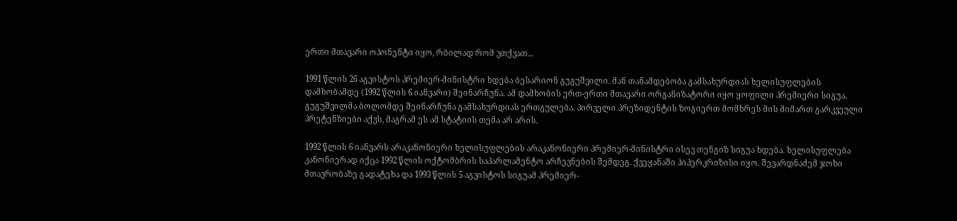ერთი მთავარი ოპონენტი იყო, რბილად რომ ვთქვათ...

1991 წლის 26 აგვისტოს პრემიერ-მინისტრი ხდება ბესარიონ გუგუშვილი. მან თანამდებობა გამსახურდიას ხელისუფლების დამხობამდე (1992 წლის 6 იანვარი) შეინარჩუნა. ამ დამხობის ერთ-ერთი მთავარი ორგანიზატორი იყო ყოფილი პრემიერი სიგუა. გუგუშვილმა ბოლომდე შეინარჩუნა გამსახურდიას ერთგულება. პირველი პრეზიდენტის ზოგიერთ მომხრეს მის მიმართ გარკვეული პრეტენზიები აქვს, მაგრამ ეს ამ სტატიის თემა არ არის.

1992 წლის 6 იანვარს არაკანონიერი ხელისუფლების არაკანონიერი პრემიერ-მინისტრი ისევ თენგიზ სიგუა ხდება. ხელისუფლება კანონიერად იქცა 1992 წლის ოქტომბრის საპარლამენტო არჩევნების შემდეგ. ქვეყანაში ჰიპერკრიზისი იყო. შევარდნაძემ ჯოხი მთავრობაზე გადატეხა და 1993 წლის 5 აგვისტოს სიგუამ პრემიერ-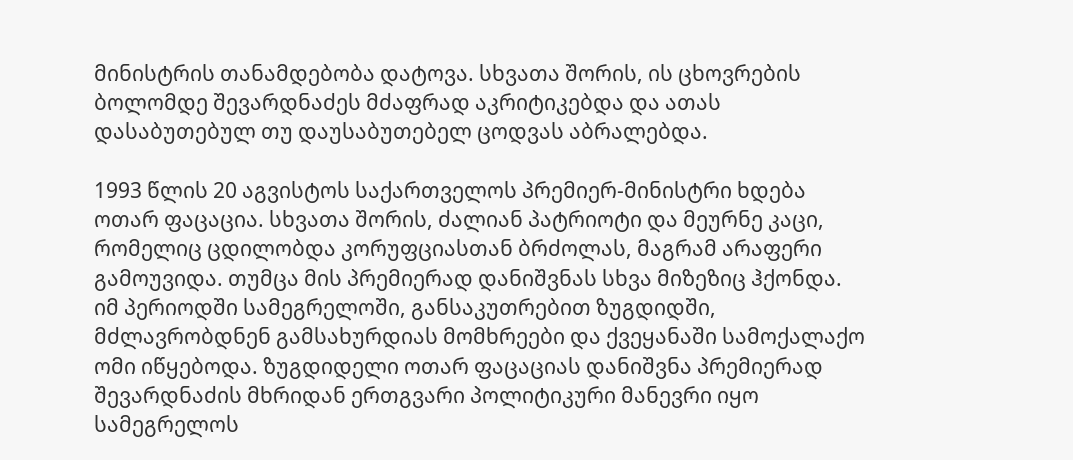მინისტრის თანამდებობა დატოვა. სხვათა შორის, ის ცხოვრების ბოლომდე შევარდნაძეს მძაფრად აკრიტიკებდა და ათას დასაბუთებულ თუ დაუსაბუთებელ ცოდვას აბრალებდა.

1993 წლის 20 აგვისტოს საქართველოს პრემიერ-მინისტრი ხდება ოთარ ფაცაცია. სხვათა შორის, ძალიან პატრიოტი და მეურნე კაცი, რომელიც ცდილობდა კორუფციასთან ბრძოლას, მაგრამ არაფერი გამოუვიდა. თუმცა მის პრემიერად დანიშვნას სხვა მიზეზიც ჰქონდა. იმ პერიოდში სამეგრელოში, განსაკუთრებით ზუგდიდში, მძლავრობდნენ გამსახურდიას მომხრეები და ქვეყანაში სამოქალაქო ომი იწყებოდა. ზუგდიდელი ოთარ ფაცაციას დანიშვნა პრემიერად შევარდნაძის მხრიდან ერთგვარი პოლიტიკური მანევრი იყო სამეგრელოს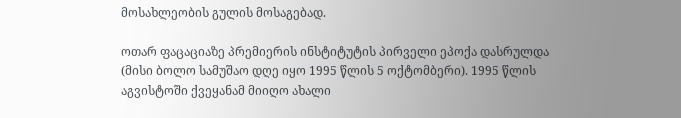მოსახლეობის გულის მოსაგებად.

ოთარ ფაცაციაზე პრემიერის ინსტიტუტის პირველი ეპოქა დასრულდა (მისი ბოლო სამუშაო დღე იყო 1995 წლის 5 ოქტომბერი). 1995 წლის აგვისტოში ქვეყანამ მიიღო ახალი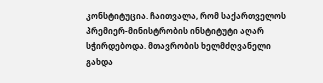კონსტიტუცია. ჩაითვალა, რომ საქართველოს პრემიერ-მინისტრობის ინსტიტუტი აღარ სჭირდებოდა. მთავრობის ხელმძღვანელი გახდა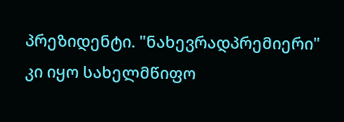პრეზიდენტი. "ნახევრადპრემიერი" კი იყო სახელმწიფო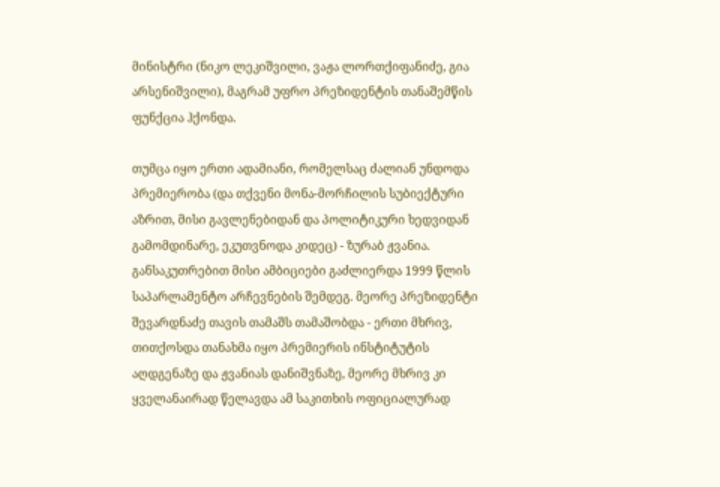მინისტრი (ნიკო ლეკიშვილი, ვაჟა ლორთქიფანიძე, გია არსენიშვილი), მაგრამ უფრო პრეზიდენტის თანაშემწის ფუნქცია ჰქონდა.

თუმცა იყო ერთი ადამიანი, რომელსაც ძალიან უნდოდა პრემიერობა (და თქვენი მონა-მორჩილის სუბიექტური აზრით, მისი გავლენებიდან და პოლიტიკური ხედვიდან გამომდინარე, ეკუთვნოდა კიდეც) - ზურაბ ჟვანია. განსაკუთრებით მისი ამბიციები გაძლიერდა 1999 წლის საპარლამენტო არჩევნების შემდეგ. მეორე პრეზიდენტი შევარდნაძე თავის თამაშს თამაშობდა - ერთი მხრივ, თითქოსდა თანახმა იყო პრემიერის ინსტიტუტის აღდგენაზე და ჟვანიას დანიშვნაზე, მეორე მხრივ კი ყველანაირად წელავდა ამ საკითხის ოფიციალურად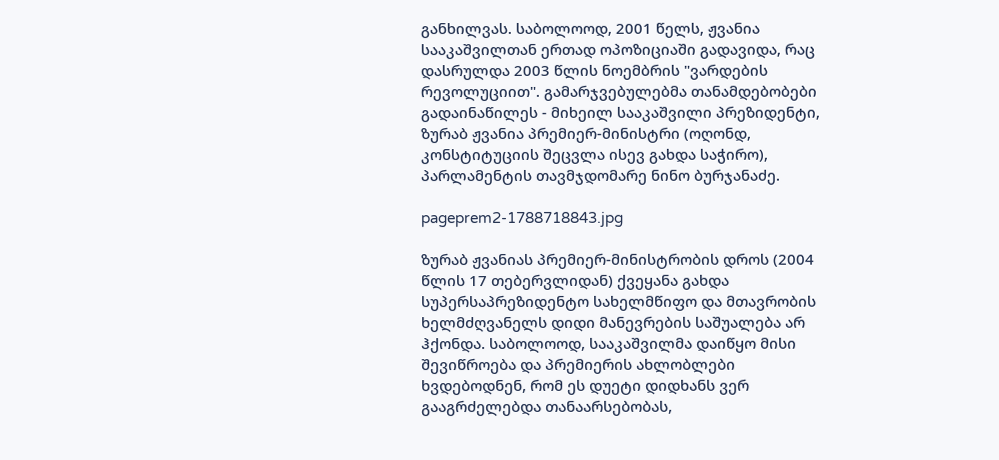განხილვას. საბოლოოდ, 2001 წელს, ჟვანია სააკაშვილთან ერთად ოპოზიციაში გადავიდა, რაც დასრულდა 2003 წლის ნოემბრის "ვარდების რევოლუციით". გამარჯვებულებმა თანამდებობები გადაინაწილეს - მიხეილ სააკაშვილი პრეზიდენტი, ზურაბ ჟვანია პრემიერ-მინისტრი (ოღონდ, კონსტიტუციის შეცვლა ისევ გახდა საჭირო), პარლამენტის თავმჯდომარე ნინო ბურჯანაძე.

pageprem2-1788718843.jpg

ზურაბ ჟვანიას პრემიერ-მინისტრობის დროს (2004 წლის 17 თებერვლიდან) ქვეყანა გახდა სუპერსაპრეზიდენტო სახელმწიფო და მთავრობის ხელმძღვანელს დიდი მანევრების საშუალება არ ჰქონდა. საბოლოოდ, სააკაშვილმა დაიწყო მისი შევიწროება და პრემიერის ახლობლები ხვდებოდნენ, რომ ეს დუეტი დიდხანს ვერ გააგრძელებდა თანაარსებობას,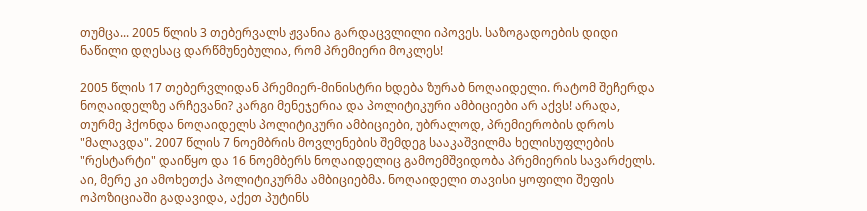თუმცა... 2005 წლის 3 თებერვალს ჟვანია გარდაცვლილი იპოვეს. საზოგადოების დიდი ნაწილი დღესაც დარწმუნებულია, რომ პრემიერი მოკლეს!

2005 წლის 17 თებერვლიდან პრემიერ-მინისტრი ხდება ზურაბ ნოღაიდელი. რატომ შეჩერდა ნოღაიდელზე არჩევანი? კარგი მენეჯერია და პოლიტიკური ამბიციები არ აქვს! არადა, თურმე ჰქონდა ნოღაიდელს პოლიტიკური ამბიციები, უბრალოდ, პრემიერობის დროს "მალავდა". 2007 წლის 7 ნოემბრის მოვლენების შემდეგ სააკაშვილმა ხელისუფლების "რესტარტი" დაიწყო და 16 ნოემბერს ნოღაიდელიც გამოემშვიდობა პრემიერის სავარძელს. აი, მერე კი ამოხეთქა პოლიტიკურმა ამბიციებმა. ნოღაიდელი თავისი ყოფილი შეფის ოპოზიციაში გადავიდა, აქეთ პუტინს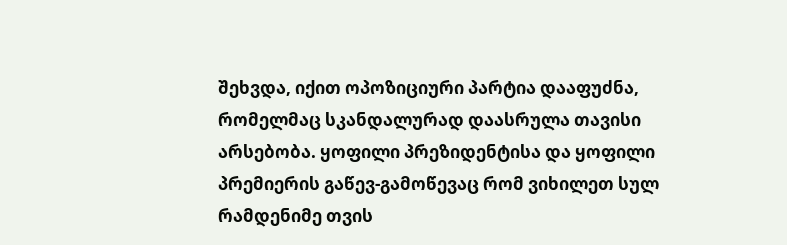შეხვდა, იქით ოპოზიციური პარტია დააფუძნა, რომელმაც სკანდალურად დაასრულა თავისი არსებობა. ყოფილი პრეზიდენტისა და ყოფილი პრემიერის გაწევ-გამოწევაც რომ ვიხილეთ სულ რამდენიმე თვის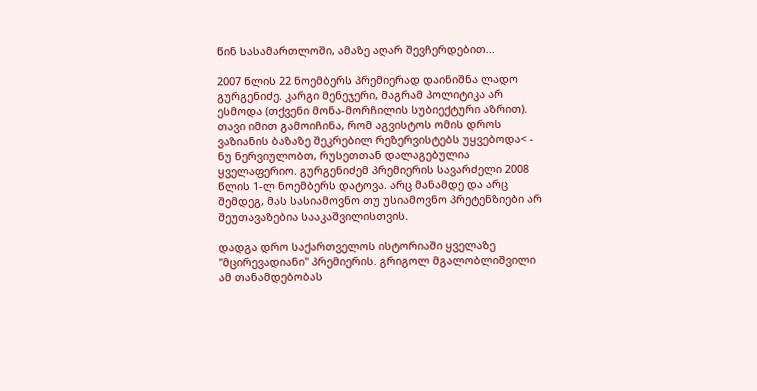წინ სასამართლოში, ამაზე აღარ შევჩერდებით...

2007 წლის 22 ნოემბერს პრემიერად დაინიშნა ლადო გურგენიძე. კარგი მენეჯერი, მაგრამ პოლიტიკა არ ესმოდა (თქვენი მონა-მორჩილის სუბიექტური აზრით). თავი იმით გამოიჩინა, რომ აგვისტოს ომის დროს ვაზიანის ბაზაზე შეკრებილ რეზერვისტებს უყვებოდა< - ნუ ნერვიულობთ, რუსეთთან დალაგებულია ყველაფერიო. გურგენიძემ პრემიერის სავარძელი 2008 წლის 1-ლ ნოემბერს დატოვა. არც მანამდე და არც შემდეგ, მას სასიამოვნო თუ უსიამოვნო პრეტენზიები არ შეუთავაზებია სააკაშვილისთვის.

დადგა დრო საქართველოს ისტორიაში ყველაზე "მცირევადიანი" პრემიერის. გრიგოლ მგალობლიშვილი ამ თანამდებობას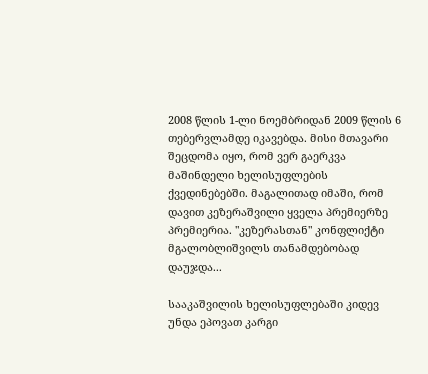2008 წლის 1-ლი ნოემბრიდან 2009 წლის 6 თებერვლამდე იკავებდა. მისი მთავარი შეცდომა იყო, რომ ვერ გაერკვა მაშინდელი ხელისუფლების ქვედინებებში. მაგალითად იმაში, რომ დავით კეზერაშვილი ყველა პრემიერზე პრემიერია. "კეზერასთან" კონფლიქტი მგალობლიშვილს თანამდებობად დაუჯდა...

სააკაშვილის ხელისუფლებაში კიდევ უნდა ეპოვათ კარგი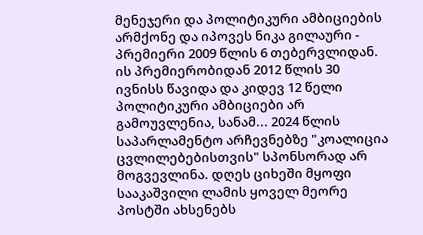მენეჯერი და პოლიტიკური ამბიციების არმქონე და იპოვეს ნიკა გილაური - პრემიერი 2009 წლის 6 თებერვლიდან. ის პრემიერობიდან 2012 წლის 30 ივნისს წავიდა და კიდევ 12 წელი პოლიტიკური ამბიციები არ გამოუვლენია, სანამ... 2024 წლის საპარლამენტო არჩევნებზე "კოალიცია ცვლილებებისთვის" სპონსორად არ მოგვევლინა. დღეს ციხეში მყოფი სააკაშვილი ლამის ყოველ მეორე პოსტში ახსენებს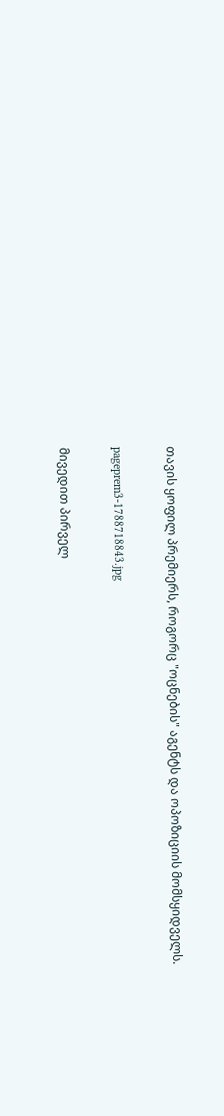თავის ყოფილ პრემიერს, როგორც "ოცნების" აგენტს და ოპოზიციის მომსყიდველს.

pageprem3-1788718843.jpg

მივედით პირველ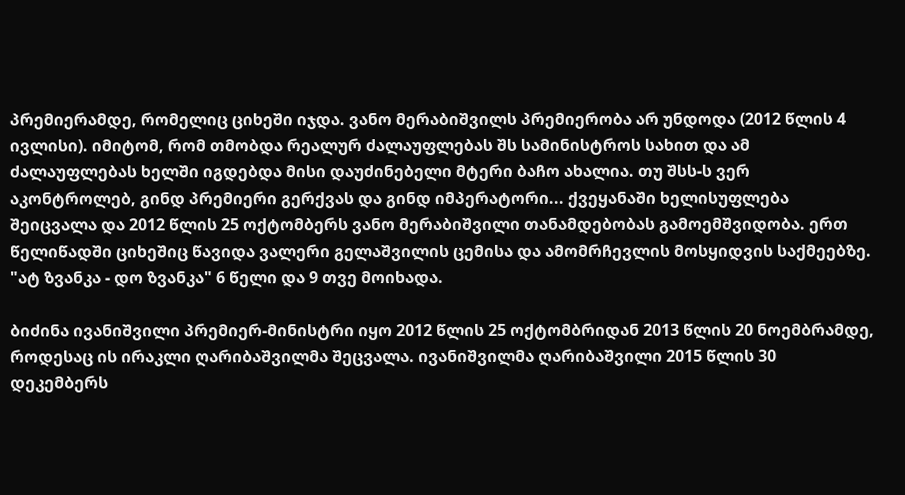პრემიერამდე, რომელიც ციხეში იჯდა. ვანო მერაბიშვილს პრემიერობა არ უნდოდა (2012 წლის 4 ივლისი). იმიტომ, რომ თმობდა რეალურ ძალაუფლებას შს სამინისტროს სახით და ამ ძალაუფლებას ხელში იგდებდა მისი დაუძინებელი მტერი ბაჩო ახალია. თუ შსს-ს ვერ აკონტროლებ, გინდ პრემიერი გერქვას და გინდ იმპერატორი... ქვეყანაში ხელისუფლება შეიცვალა და 2012 წლის 25 ოქტომბერს ვანო მერაბიშვილი თანამდებობას გამოემშვიდობა. ერთ წელიწადში ციხეშიც წავიდა ვალერი გელაშვილის ცემისა და ამომრჩევლის მოსყიდვის საქმეებზე. "ატ ზვანკა - დო ზვანკა" 6 წელი და 9 თვე მოიხადა.

ბიძინა ივანიშვილი პრემიერ-მინისტრი იყო 2012 წლის 25 ოქტომბრიდან 2013 წლის 20 ნოემბრამდე, როდესაც ის ირაკლი ღარიბაშვილმა შეცვალა. ივანიშვილმა ღარიბაშვილი 2015 წლის 30 დეკემბერს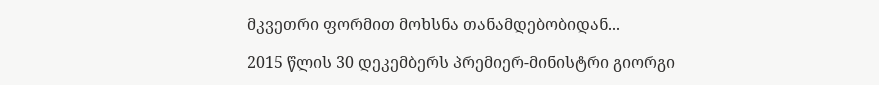მკვეთრი ფორმით მოხსნა თანამდებობიდან...

2015 წლის 30 დეკემბერს პრემიერ-მინისტრი გიორგი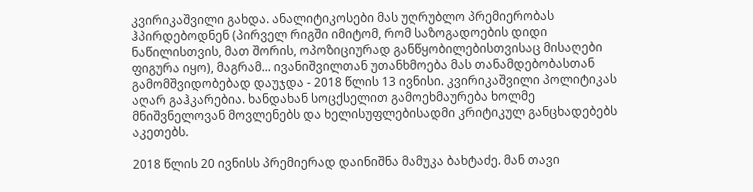კვირიკაშვილი გახდა. ანალიტიკოსები მას უღრუბლო პრემიერობას ჰპირდებოდნენ (პირველ რიგში იმიტომ, რომ საზოგადოების დიდი ნაწილისთვის, მათ შორის, ოპოზიციურად განწყობილებისთვისაც მისაღები ფიგურა იყო), მაგრამ... ივანიშვილთან უთანხმოება მას თანამდებობასთან გამომშვიდობებად დაუჯდა - 2018 წლის 13 ივნისი. კვირიკაშვილი პოლიტიკას აღარ გაჰკარებია. ხანდახან სოცქსელით გამოეხმაურება ხოლმე მნიშვნელოვან მოვლენებს და ხელისუფლებისადმი კრიტიკულ განცხადებებს აკეთებს.

2018 წლის 20 ივნისს პრემიერად დაინიშნა მამუკა ბახტაძე. მან თავი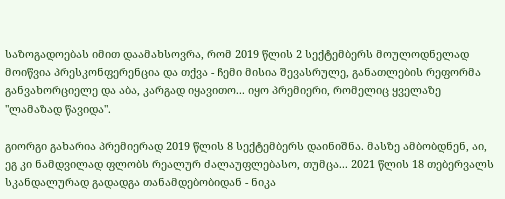საზოგადოებას იმით დაამახსოვრა, რომ 2019 წლის 2 სექტემბერს მოულოდნელად მოიწვია პრესკონფერენცია და თქვა - ჩემი მისია შევასრულე, განათლების რეფორმა განვახორციელე და აბა, კარგად იყავითო... იყო პრემიერი, რომელიც ყველაზე "ლამაზად წავიდა".

გიორგი გახარია პრემიერად 2019 წლის 8 სექტემბერს დაინიშნა. მასზე ამბობდნენ, აი, ეგ კი ნამდვილად ფლობს რეალურ ძალაუფლებასო, თუმცა... 2021 წლის 18 თებერვალს სკანდალურად გადადგა თანამდებობიდან - ნიკა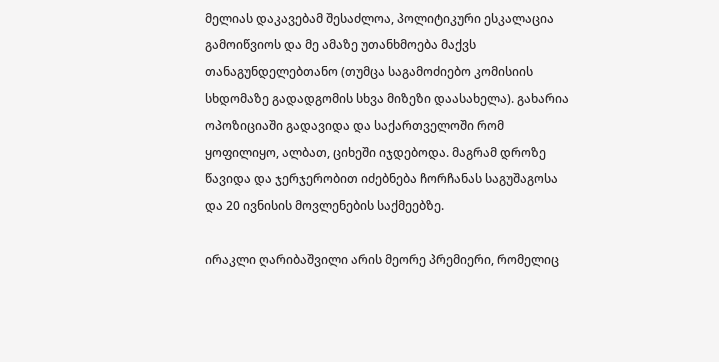მელიას დაკავებამ შესაძლოა, პოლიტიკური ესკალაცია გამოიწვიოს და მე ამაზე უთანხმოება მაქვს თანაგუნდელებთანო (თუმცა საგამოძიებო კომისიის სხდომაზე გადადგომის სხვა მიზეზი დაასახელა). გახარია ოპოზიციაში გადავიდა და საქართველოში რომ ყოფილიყო, ალბათ, ციხეში იჯდებოდა. მაგრამ დროზე წავიდა და ჯერჯერობით იძებნება ჩორჩანას საგუშაგოსა და 20 ივნისის მოვლენების საქმეებზე.

ირაკლი ღარიბაშვილი არის მეორე პრემიერი, რომელიც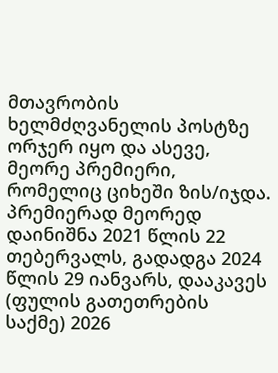მთავრობის ხელმძღვანელის პოსტზე ორჯერ იყო და ასევე, მეორე პრემიერი, რომელიც ციხეში ზის/იჯდა. პრემიერად მეორედ დაინიშნა 2021 წლის 22 თებერვალს, გადადგა 2024 წლის 29 იანვარს, დააკავეს (ფულის გათეთრების საქმე) 2026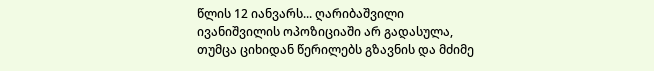წლის 12 იანვარს... ღარიბაშვილი ივანიშვილის ოპოზიციაში არ გადასულა, თუმცა ციხიდან წერილებს გზავნის და მძიმე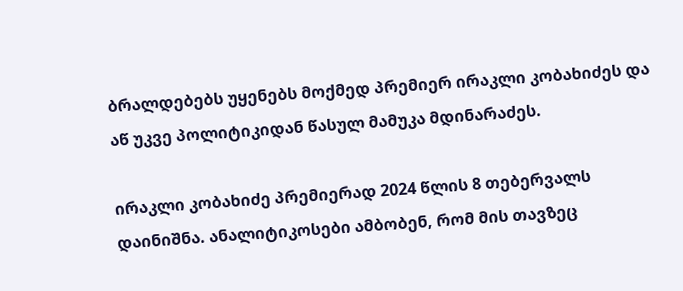ბრალდებებს უყენებს მოქმედ პრემიერ ირაკლი კობახიძეს და აწ უკვე პოლიტიკიდან წასულ მამუკა მდინარაძეს.

ირაკლი კობახიძე პრემიერად 2024 წლის 8 თებერვალს დაინიშნა. ანალიტიკოსები ამბობენ, რომ მის თავზეც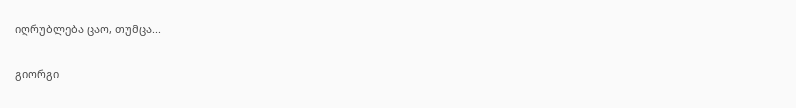იღრუბლება ცაო, თუმცა...

გიორგი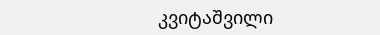კვიტაშვილი